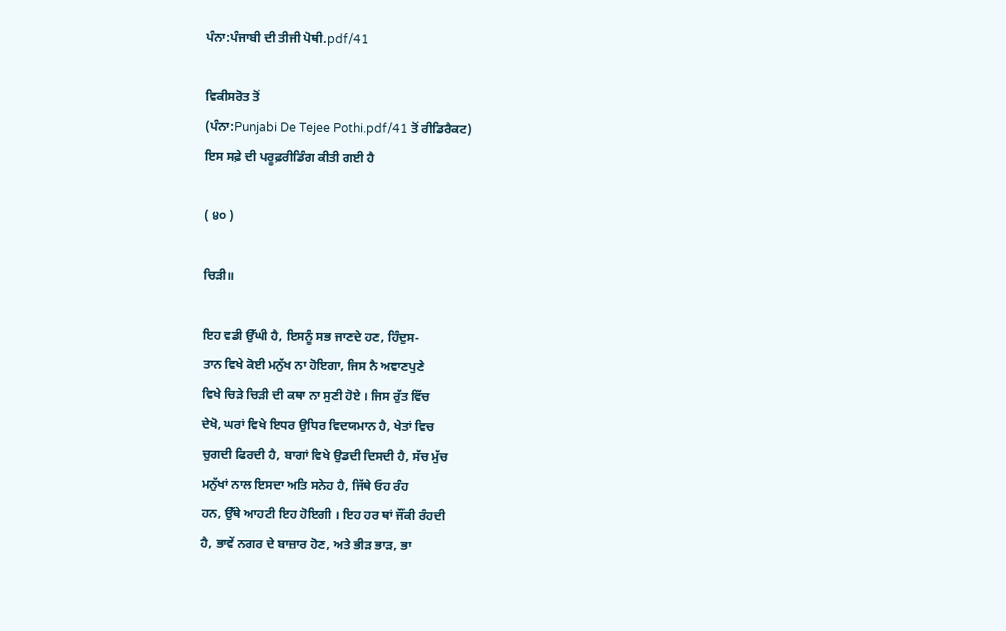ਪੰਨਾ:ਪੰਜਾਬੀ ਦੀ ਤੀਜੀ ਪੋਥੀ.pdf/41

ਵਿਕੀਸਰੋਤ ਤੋਂ
(ਪੰਨਾ:Punjabi De Tejee Pothi.pdf/41 ਤੋਂ ਰੀਡਿਰੈਕਟ)
ਇਸ ਸਫ਼ੇ ਦੀ ਪਰੂਫ਼ਰੀਡਿੰਗ ਕੀਤੀ ਗਈ ਹੈ

( ੪੦ )

ਚਿੜੀ॥

ਇਹ ਵਡੀ ਉੱਘੀ ਹੈ, ਇਸਨੂੰ ਸਭ ਜਾਣਦੇ ਹਣ, ਹਿੰਦੁਸ-
ਤਾਨ ਵਿਖੇ ਕੋਈ ਮਨੁੱਖ ਨਾ ਹੋਇਗਾ, ਜਿਸ ਨੈ ਅਞਾਣਪੁਣੇ
ਵਿਖੇ ਚਿੜੇ ਚਿੜੀ ਦੀ ਕਥਾ ਨਾ ਸੁਣੀ ਹੋਏ । ਜਿਸ ਰੁੱਤ ਵਿੱਚ
ਦੇਖੋ, ਘਰਾਂ ਵਿਖੇ ਇਧਰ ਉਧਿਰ ਵਿਦਯਮਾਨ ਹੈ, ਖੇਤਾਂ ਵਿਚ
ਚੁਗਦੀ ਫਿਰਦੀ ਹੈ, ਬਾਗਾਂ ਵਿਖੇ ਉਡਦੀ ਦਿਸਦੀ ਹੈ, ਸੱਚ ਮੁੱਚ
ਮਨੁੱਖਾਂ ਨਾਲ ਇਸਦਾ ਅਤਿ ਸਨੇਹ ਹੈ, ਜਿੱਥੇ ਓਹ ਰੰਹ
ਹਨ, ਉੱਥੇ ਆਹਟੀ ਇਹ ਹੋਇਗੀ । ਇਹ ਹਰ ਥਾਂ ਜੌਂਕੀ ਰੰਹਦੀ
ਹੈ, ਭਾਵੇਂ ਨਗਰ ਦੇ ਬਾਜ਼ਾਰ ਹੋਣ, ਅਤੇ ਭੀੜ ਭਾੜ, ਭਾ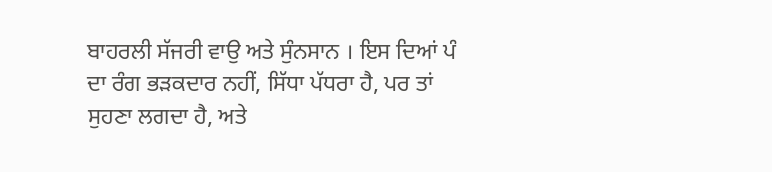ਬਾਹਰਲੀ ਸੱਜਰੀ ਵਾਉ ਅਤੇ ਸੁੰਨਸਾਨ । ਇਸ ਦਿਆਂ ਪੰ
ਦਾ ਰੰਗ ਭੜਕਦਾਰ ਨਹੀਂ, ਸਿੱਧਾ ਪੱਧਰਾ ਹੈ, ਪਰ ਤਾਂ
ਸੁਹਣਾ ਲਗਦਾ ਹੈ, ਅਤੇ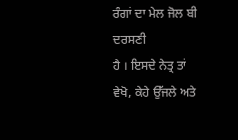ਰੰਗਾਂ ਦਾ ਮੇਲ ਜੋਲ ਬੀ ਦਰਸਣੀ
ਹੈ । ਇਸਦੇ ਨੇਤ੍ਰ ਤਾਂ ਵੇਖੋ, ਕੇਹੇ ਉੱਜਲੇ ਅਤੇ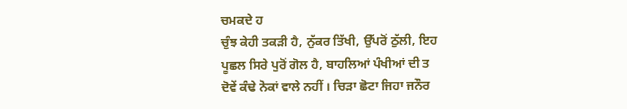ਚਮਕਦੇ ਹ
ਚੁੰਝ ਕੇਹੀ ਤਕੜੀ ਹੈ, ਨੁੱਕਰ ਤਿੱਖੀ, ਉੱਪਰੋਂ ਠੁੱਲੀ, ਇਹ
ਪੂਛਲ ਸਿਰੇ ਪੁਰੋਂ ਗੋਲ ਹੈ, ਬਾਹਲਿਆਂ ਪੰਖੀਆਂ ਦੀ ਤ
ਦੋਵੇਂ ਕੰਢੇ ਨੋਕਾਂ ਵਾਲੇ ਨਹੀਂ । ਚਿੜਾ ਛੋਟਾ ਜਿਹਾ ਜਨੌਰ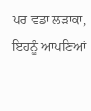ਪਰ ਵਡਾ ਲੜਾਕਾ, ਇਹਨੂੰ ਆਪਣਿਆਂ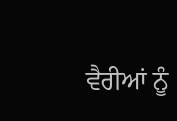ਵੈਰੀਆਂ ਨੂੰ